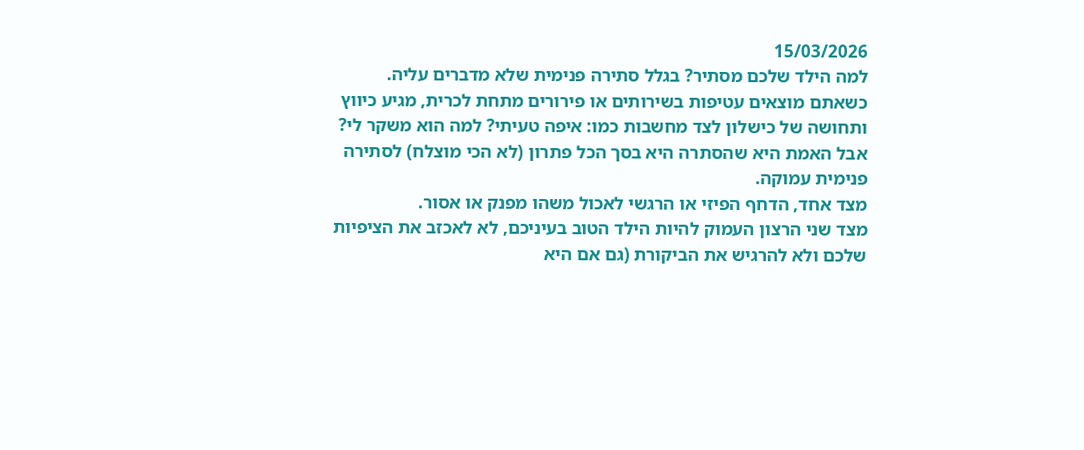15/03/2026
למה הילד שלכם מסתיר? בגלל סתירה פנימית שלא מדברים עליה.
כשאתם מוצאים עטיפות בשירותים או פירורים מתחת לכרית, מגיע כיווץ ותחושה של כישלון לצד מחשבות כמו: איפה טעיתי? למה הוא משקר לי?
אבל האמת היא שהסתרה היא בסך הכל פתרון (לא הכי מוצלח) לסתירה פנימית עמוקה.
מצד אחד, הדחף הפיזי או הרגשי לאכול משהו מפנק או אסור.
מצד שני הרצון העמוק להיות הילד הטוב בעיניכם, לא לאכזב את הציפיות שלכם ולא להרגיש את הביקורת (גם אם היא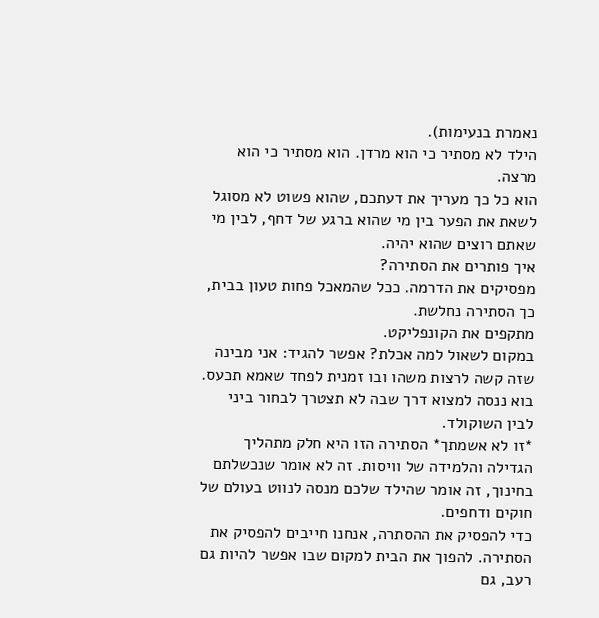נאמרת בנעימות).
הילד לא מסתיר כי הוא מרדן. הוא מסתיר כי הוא מרצה.
הוא כל כך מעריך את דעתכם, שהוא פשוט לא מסוגל לשאת את הפער בין מי שהוא ברגע של דחף, לבין מי שאתם רוצים שהוא יהיה.
איך פותרים את הסתירה?
מפסיקים את הדרמה. ככל שהמאכל פחות טעון בבית, כך הסתירה נחלשת.
מתקפים את הקונפליקט.
במקום לשאול למה אכלת? אפשר להגיד: אני מבינה שזה קשה לרצות משהו ובו זמנית לפחד שאמא תכעס. בוא ננסה למצוא דרך שבה לא תצטרך לבחור ביני לבין השוקולד.
*זו לא אשמתך* הסתירה הזו היא חלק מתהליך הגדילה והלמידה של וויסות. זה לא אומר שנכשלתם בחינוך, זה אומר שהילד שלכם מנסה לנווט בעולם של חוקים ודחפים.
כדי להפסיק את ההסתרה, אנחנו חייבים להפסיק את הסתירה. להפוך את הבית למקום שבו אפשר להיות גם רעב, גם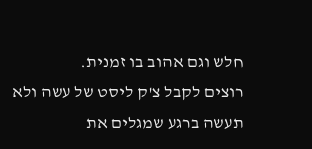חלש וגם אהוב בו זמנית.
רוצים לקבל צ'ק ליסט של עשה ולא תעשה ברגע שמגלים את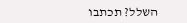השלל? תכתבו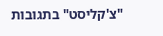"צ'קליסט" בתגובות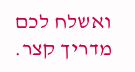ואשלח לכם מדריך קצר.